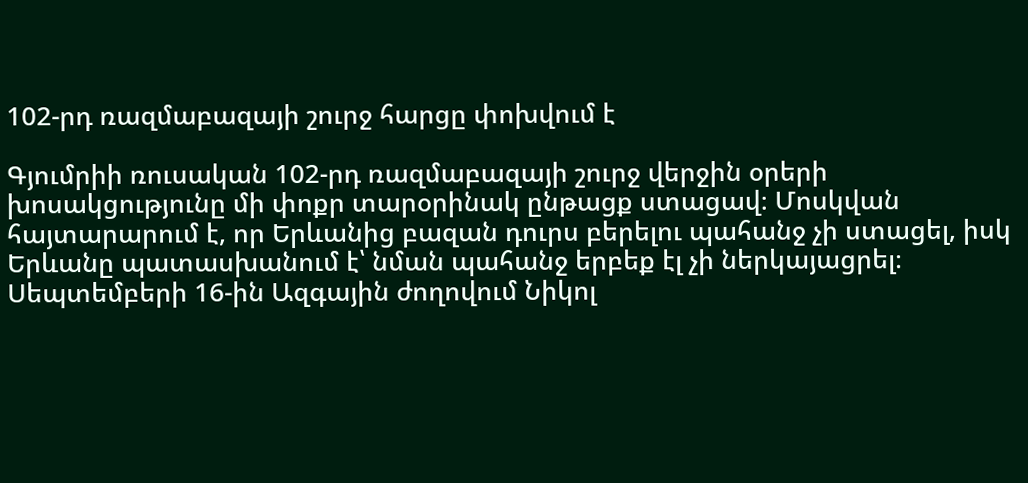102-րդ ռազմաբազայի շուրջ հարցը փոխվում է

Գյումրիի ռուսական 102-րդ ռազմաբազայի շուրջ վերջին օրերի խոսակցությունը մի փոքր տարօրինակ ընթացք ստացավ։ Մոսկվան հայտարարում է, որ Երևանից բազան դուրս բերելու պահանջ չի ստացել, իսկ Երևանը պատասխանում է՝ նման պահանջ երբեք էլ չի ներկայացրել։ Սեպտեմբերի 16-ին Ազգային ժողովում Նիկոլ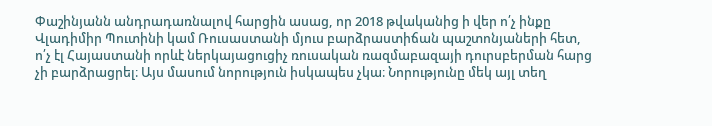Փաշինյանն անդրադառնալով հարցին ասաց, որ 2018 թվականից ի վեր ո՛չ ինքը Վլադիմիր Պուտինի կամ Ռուսաստանի մյուս բարձրաստիճան պաշտոնյաների հետ, ո՛չ էլ Հայաստանի որևէ ներկայացուցիչ ռուսական ռազմաբազայի դուրսբերման հարց չի բարձրացրել։ Այս մասում նորություն իսկապես չկա։ Նորությունը մեկ այլ տեղ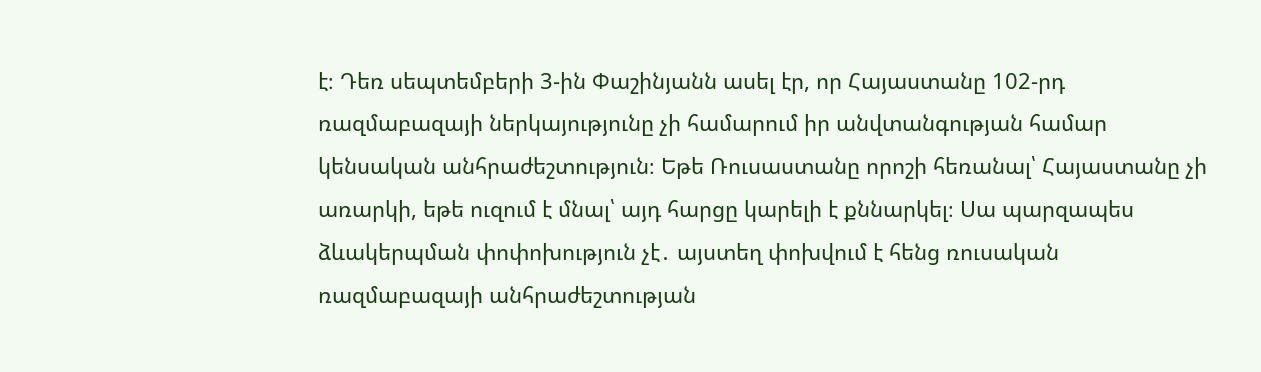է։ Դեռ սեպտեմբերի 3-ին Փաշինյանն ասել էր, որ Հայաստանը 102-րդ ռազմաբազայի ներկայությունը չի համարում իր անվտանգության համար կենսական անհրաժեշտություն։ Եթե Ռուսաստանը որոշի հեռանալ՝ Հայաստանը չի առարկի, եթե ուզում է մնալ՝ այդ հարցը կարելի է քննարկել։ Սա պարզապես ձևակերպման փոփոխություն չէ․ այստեղ փոխվում է հենց ռուսական ռազմաբազայի անհրաժեշտության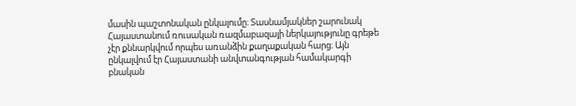մասին պաշտոնական ընկալումը։ Տասնամյակներ շարունակ Հայաստանում ռուսական ռազմաբազայի ներկայությունը գրեթե չէր քննարկվում որպես առանձին քաղաքական հարց։ Այն ընկալվում էր Հայաստանի անվտանգության համակարգի բնական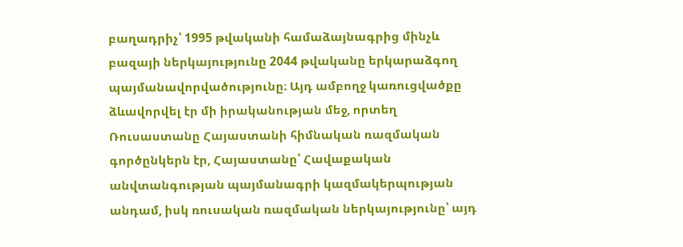բաղադրիչ՝ 1995 թվականի համաձայնագրից մինչև բազայի ներկայությունը 2044 թվականը երկարաձգող պայմանավորվածությունը։ Այդ ամբողջ կառուցվածքը ձևավորվել էր մի իրականության մեջ, որտեղ Ռուսաստանը Հայաստանի հիմնական ռազմական գործընկերն էր, Հայաստանը՝ Հավաքական անվտանգության պայմանագրի կազմակերպության անդամ, իսկ ռուսական ռազմական ներկայությունը՝ այդ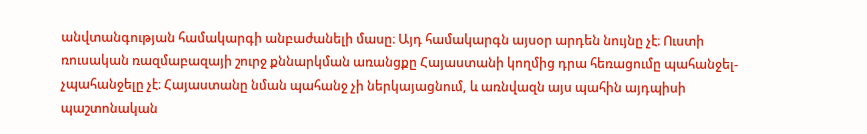անվտանգության համակարգի անբաժանելի մասը։ Այդ համակարգն այսօր արդեն նույնը չէ։ Ուստի ռուսական ռազմաբազայի շուրջ քննարկման առանցքը Հայաստանի կողմից դրա հեռացումը պահանջել-չպահանջելը չէ։ Հայաստանը նման պահանջ չի ներկայացնում, և առնվազն այս պահին այդպիսի պաշտոնական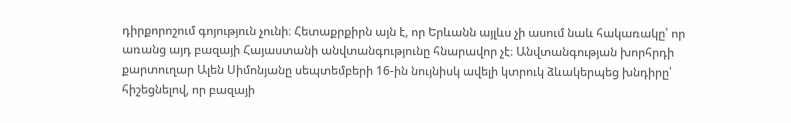դիրքորոշում գոյություն չունի։ Հետաքրքիրն այն է, որ Երևանն այլևս չի ասում նաև հակառակը՝ որ առանց այդ բազայի Հայաստանի անվտանգությունը հնարավոր չէ։ Անվտանգության խորհրդի քարտուղար Ալեն Սիմոնյանը սեպտեմբերի 16-ին նույնիսկ ավելի կտրուկ ձևակերպեց խնդիրը՝ հիշեցնելով, որ բազայի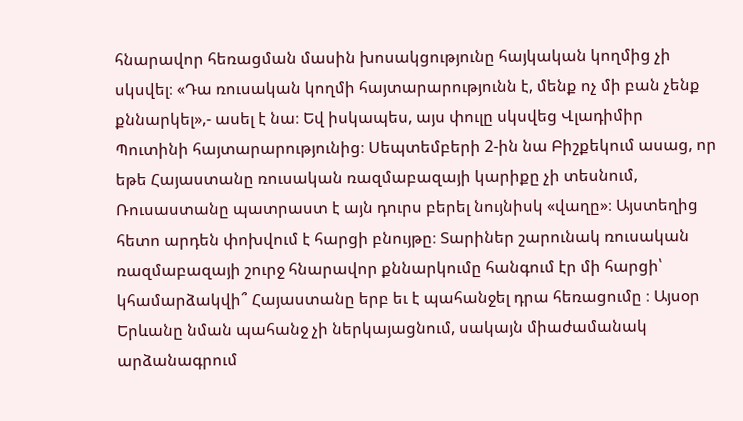հնարավոր հեռացման մասին խոսակցությունը հայկական կողմից չի սկսվել։ «Դա ռուսական կողմի հայտարարությունն է, մենք ոչ մի բան չենք քննարկել»,- ասել է նա։ Եվ իսկապես, այս փուլը սկսվեց Վլադիմիր Պուտինի հայտարարությունից։ Սեպտեմբերի 2-ին նա Բիշքեկում ասաց, որ եթե Հայաստանը ռուսական ռազմաբազայի կարիքը չի տեսնում, Ռուսաստանը պատրաստ է այն դուրս բերել նույնիսկ «վաղը»։ Այստեղից հետո արդեն փոխվում է հարցի բնույթը։ Տարիներ շարունակ ռուսական ռազմաբազայի շուրջ հնարավոր քննարկումը հանգում էր մի հարցի՝ կհամարձակվի՞ Հայաստանը երբ եւ է պահանջել դրա հեռացումը ։ Այսօր Երևանը նման պահանջ չի ներկայացնում, սակայն միաժամանակ արձանագրում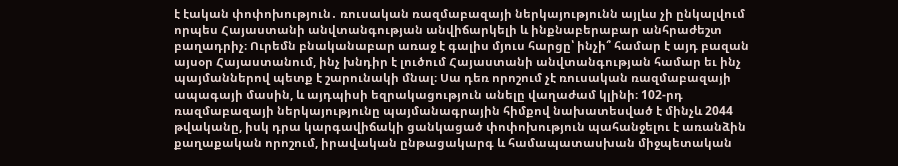է էական փոփոխություն․ ռուսական ռազմաբազայի ներկայությունն այլևս չի ընկալվում որպես Հայաստանի անվտանգության անվիճարկելի և ինքնաբերաբար անհրաժեշտ բաղադրիչ։ Ուրեմն բնականաբար առաջ է գալիս մյուս հարցը՝ ինչի՞ համար է այդ բազան այսօր Հայաստանում, ինչ խնդիր է լուծում Հայաստանի անվտանգության համար եւ ինչ պայմաններով պետք է շարունակի մնալ։ Սա դեռ որոշում չէ ռուսական ռազմաբազայի ապագայի մասին, և այդպիսի եզրակացություն անելը վաղաժամ կլինի։ 102-րդ ռազմաբազայի ներկայությունը պայմանագրային հիմքով նախատեսված է մինչև 2044 թվականը, իսկ դրա կարգավիճակի ցանկացած փոփոխություն պահանջելու է առանձին քաղաքական որոշում, իրավական ընթացակարգ և համապատասխան միջպետական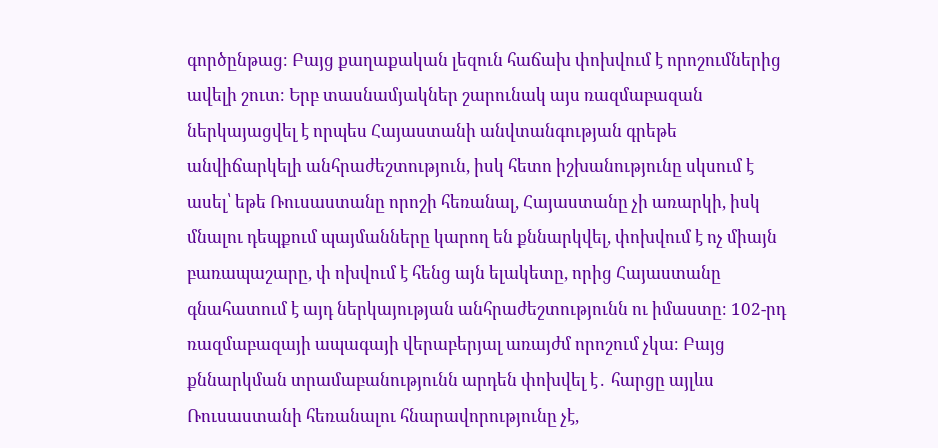գործընթաց։ Բայց քաղաքական լեզուն հաճախ փոխվում է որոշումներից ավելի շուտ։ Երբ տասնամյակներ շարունակ այս ռազմաբազան ներկայացվել է որպես Հայաստանի անվտանգության գրեթե անվիճարկելի անհրաժեշտություն, իսկ հետո իշխանությունը սկսում է ասել՝ եթե Ռուսաստանը որոշի հեռանալ, Հայաստանը չի առարկի, իսկ մնալու դեպքում պայմանները կարող են քննարկվել, փոխվում է ոչ միայն բառապաշարը, փ ոխվում է հենց այն ելակետը, որից Հայաստանը գնահատում է այդ ներկայության անհրաժեշտությունն ու իմաստը։ 102-րդ ռազմաբազայի ապագայի վերաբերյալ առայժմ որոշում չկա։ Բայց քննարկման տրամաբանությունն արդեն փոխվել է․ հարցը այլևս Ռուսաստանի հեռանալու հնարավորությունը չէ,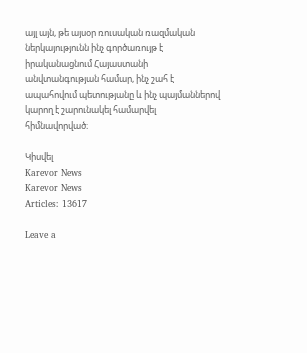այլ այն, թե այսօր ռուսական ռազմական ներկայությունն ինչ գործառույթ է իրականացնում Հայաստանի անվտանգության համար, ինչ շահ է ապահովում պետությանը և ինչ պայմաններով կարող է շարունակել համարվել հիմնավորված։

Կիսվել
Karevor News
Karevor News
Articles: 13617

Leave a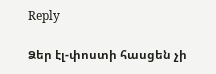Reply

Ձեր էլ-փոստի հասցեն չի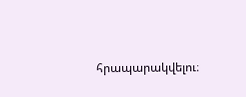հրապարակվելու։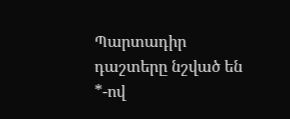Պարտադիր դաշտերը նշված են *-ով